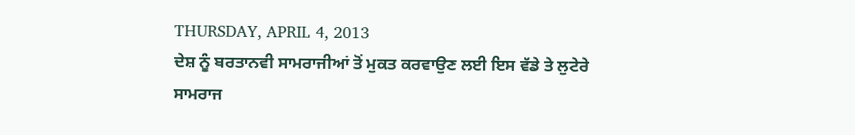THURSDAY, APRIL 4, 2013
ਦੇਸ਼ ਨੂੰ ਬਰਤਾਨਵੀ ਸਾਮਰਾਜੀਆਂ ਤੋਂ ਮੁਕਤ ਕਰਵਾਉਣ ਲਈ ਇਸ ਵੱਡੇ ਤੇ ਲੁਟੇਰੇ ਸਾਮਰਾਜ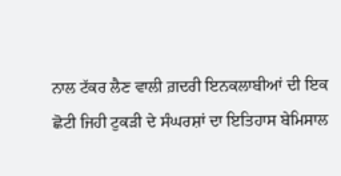ਨਾਲ ਟੱਕਰ ਲੈਣ ਵਾਲੀ ਗ਼ਦਰੀ ਇਨਕਲਾਬੀਆਂ ਦੀ ਇਕ ਛੋਟੀ ਜਿਹੀ ਟੁਕੜੀ ਦੇ ਸੰਘਰਸ਼ਾਂ ਦਾ ਇਤਿਹਾਸ ਬੇਮਿਸਾਲ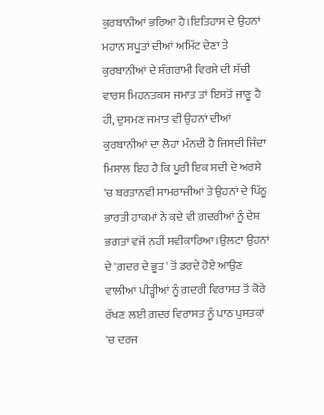ਕੁਰਬਾਨੀਆਂ ਭਰਿਆ ਹੈ।ਇਤਿਹਾਸ ਦੇ ਉਹਨਾਂ ਮਹਾਨ ਸਪੂਤਾਂ ਦੀਆਂ ਅਮਿੱਟ ਦੇਣਾ ਤੇ ਕੁਰਬਾਨੀਆਂ ਦੇ ਸੰਗਰਾਮੀ ਵਿਰਸੇ ਦੀ ਸੱਚੀ ਵਾਰਸ ਮਿਹਨਤਕਸ ਜਮਾਤ ਤਾਂ ਇਸਤੋਂ ਜਾਣੂ ਹੈ ਹੀ, ਦੁਸਮਣ ਜਮਾਤ ਵੀ ਉਹਨਾਂ ਦੀਆਂ ਕੁਰਬਾਨੀਆਂ ਦਾ ਲੋਹਾ ਮੰਨਦੀ ਹੈ ਜਿਸਦੀ ਜਿੰਦਾ ਮਿਸਾਲ ਇਹ ਹੈ ਕਿ ਪੂਰੀ ਇਕ ਸਦੀ ਦੇ ਅਰਸੇ 'ਚ ਬਰਤਾਨਵੀ ਸਾਮਰਾਜੀਆਂ ਤੇ ਉਹਨਾਂ ਦੇ ਪਿੱਠੂ ਭਾਰਤੀ ਹਾਕਮਾਂ ਨੇ ਕਦੇ ਵੀ ਗ਼ਦਰੀਆਂ ਨੂੰ ਦੇਸ਼ ਭਗਤਾਂ ਵਜੋਂ ਨਹੀਂ ਸਵੀਕਾਰਿਆ।ਉਲਟਾ ਉਹਨਾਂ ਦੇ 'ਗ਼ਦਰ ਦੇ ਭੂਤ' ਤੋਂ ਡਰਦੇ ਹੋਏ ਆਉਣ ਵਾਲੀਆਂ ਪੀੜ੍ਹੀਆਂ ਨੂੰ ਗ਼ਦਰੀ ਵਿਰਾਸਤ ਤੋਂ ਕੋਰੇ ਰੱਖਣ ਲਈ ਗ਼ਦਰ ਵਿਰਾਸਤ ਨੂੰ ਪਾਠ ਪੁਸਤਕਾਂ 'ਚ ਦਰਜ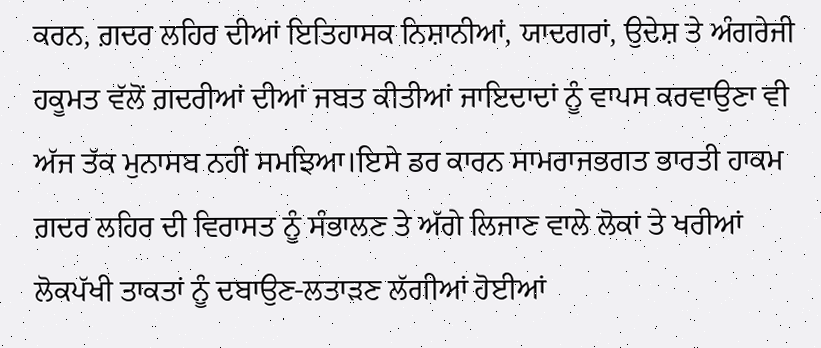ਕਰਨ, ਗ਼ਦਰ ਲਹਿਰ ਦੀਆਂ ਇਤਿਹਾਸਕ ਨਿਸ਼ਾਨੀਆਂ, ਯਾਦਗਰਾਂ, ਉਦੇਸ਼ ਤੇ ਅੰਗਰੇਜੀ ਹਕੂਮਤ ਵੱਲੋਂ ਗ਼ਦਰੀਆਂ ਦੀਆਂ ਜਬਤ ਕੀਤੀਆਂ ਜਾਇਦਾਦਾਂ ਨੂੰ ਵਾਪਸ ਕਰਵਾਉਣਾ ਵੀ ਅੱਜ ਤੱਕ ਮੁਨਾਸਬ ਨਹੀਂ ਸਮਝਿਆ।ਇਸੇ ਡਰ ਕਾਰਨ ਸਾਮਰਾਜਭਗਤ ਭਾਰਤੀ ਹਾਕਮ ਗ਼ਦਰ ਲਹਿਰ ਦੀ ਵਿਰਾਸਤ ਨੂੰ ਸੰਭਾਲਣ ਤੇ ਅੱਗੇ ਲਿਜਾਣ ਵਾਲੇ ਲੋਕਾਂ ਤੇ ਖਰੀਆਂ ਲੋਕਪੱਖੀ ਤਾਕਤਾਂ ਨੂੰ ਦਬਾਉਣ-ਲਤਾੜਣ ਲੱਗੀਆਂ ਹੋਈਆਂ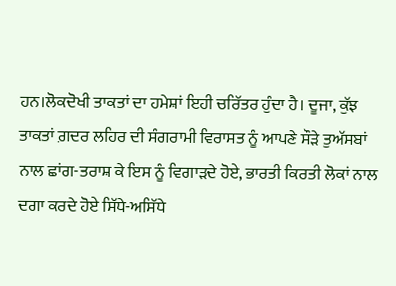ਹਨ।ਲੋਕਦੋਖੀ ਤਾਕਤਾਂ ਦਾ ਹਮੇਸ਼ਾਂ ਇਹੀ ਚਰਿੱਤਰ ਹੁੰਦਾ ਹੈ। ਦੂਜਾ, ਕੁੱਝ ਤਾਕਤਾਂ ਗ਼ਦਰ ਲਹਿਰ ਦੀ ਸੰਗਰਾਮੀ ਵਿਰਾਸਤ ਨੂੰ ਆਪਣੇ ਸੌੜੇ ਤੁਅੱਸਬਾਂ ਨਾਲ ਛਾਂਗ-ਤਰਾਸ਼ ਕੇ ਇਸ ਨੂੰ ਵਿਗਾੜਦੇ ਹੋਏ, ਭਾਰਤੀ ਕਿਰਤੀ ਲੋਕਾਂ ਨਾਲ ਦਗਾ ਕਰਦੇ ਹੋਏ ਸਿੱਧੇ-ਅਸਿੱਧੇ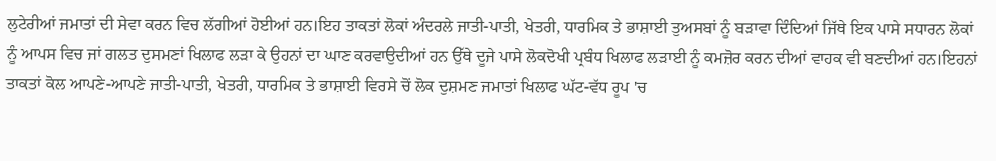ਲੁਟੇਰੀਆਂ ਜਮਾਤਾਂ ਦੀ ਸੇਵਾ ਕਰਨ ਵਿਚ ਲੱਗੀਆਂ ਹੋਈਆਂ ਹਨ।ਇਹ ਤਾਕਤਾਂ ਲੋਕਾਂ ਅੰਦਰਲੇ ਜਾਤੀ-ਪਾਤੀ, ਖੇਤਰੀ, ਧਾਰਮਿਕ ਤੇ ਭਾਸ਼ਾਈ ਤੁਅਸਬਾਂ ਨੂੰ ਬੜਾਵਾ ਦਿੰਦਿਆਂ ਜਿੱਥੇ ਇਕ ਪਾਸੇ ਸਧਾਰਨ ਲੋਕਾਂ ਨੂੰ ਆਪਸ ਵਿਚ ਜਾਂ ਗਲਤ ਦੁਸਮਣਾਂ ਖਿਲਾਫ ਲੜਾ ਕੇ ਉਹਨਾਂ ਦਾ ਘਾਣ ਕਰਵਾਉਦੀਆਂ ਹਨ ਉੱਥੇ ਦੂਜੇ ਪਾਸੇ ਲੋਕਦੋਖੀ ਪ੍ਰਬੰਧ ਖਿਲਾਫ ਲੜਾਈ ਨੂੰ ਕਮਜ਼ੋਰ ਕਰਨ ਦੀਆਂ ਵਾਹਕ ਵੀ ਬਣਦੀਆਂ ਹਨ।ਇਹਨਾਂ ਤਾਕਤਾਂ ਕੋਲ ਆਪਣੇ-ਆਪਣੇ ਜਾਤੀ-ਪਾਤੀ, ਖੇਤਰੀ, ਧਾਰਮਿਕ ਤੇ ਭਾਸ਼ਾਈ ਵਿਰਸੇ ਚੋਂ ਲੋਕ ਦੁਸ਼ਮਣ ਜਮਾਤਾਂ ਖਿਲਾਫ ਘੱਟ-ਵੱਧ ਰੂਪ 'ਚ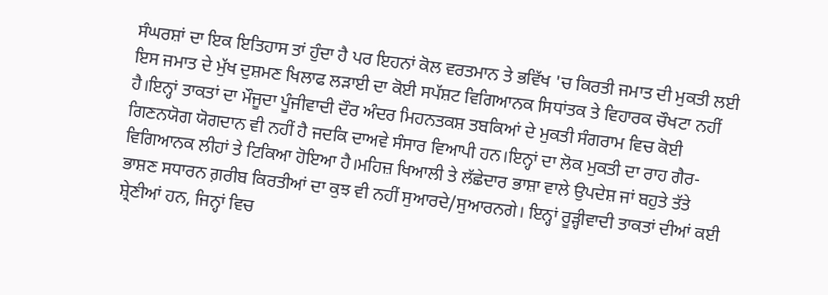ਸੰਘਰਸ਼ਾਂ ਦਾ ਇਕ ਇਤਿਹਾਸ ਤਾਂ ਹੁੰਦਾ ਹੈ ਪਰ ਇਹਨਾਂ ਕੋਲ ਵਰਤਮਾਨ ਤੇ ਭਵਿੱਖ 'ਚ ਕਿਰਤੀ ਜਮਾਤ ਦੀ ਮੁਕਤੀ ਲਈ ਇਸ ਜਮਾਤ ਦੇ ਮੁੱਖ ਦੁਸ਼ਮਣ ਖਿਲਾਫ ਲੜਾਈ ਦਾ ਕੋਈ ਸਪੱਸ਼ਟ ਵਿਗਿਆਨਕ ਸਿਧਾਂਤਕ ਤੇ ਵਿਹਾਰਕ ਚੌਖਟਾ ਨਹੀਂ ਹੈ।ਇਨ੍ਹਾਂ ਤਾਕਤਾਂ ਦਾ ਮੌਜੂਦਾ ਪੂੰਜੀਵਾਦੀ ਦੌਰ ਅੰਦਰ ਮਿਹਨਤਕਸ਼ ਤਬਕਿਆਂ ਦੇ ਮੁਕਤੀ ਸੰਗਰਾਮ ਵਿਚ ਕੋਈ ਗਿਣਨਯੋਗ ਯੋਗਦਾਨ ਵੀ ਨਹੀਂ ਹੈ ਜਦਕਿ ਦਾਅਵੇ ਸੰਸਾਰ ਵਿਆਪੀ ਹਨ।ਇਨ੍ਹਾਂ ਦਾ ਲੋਕ ਮੁਕਤੀ ਦਾ ਰਾਹ ਗੈਰ-ਵਿਗਿਆਨਕ ਲੀਹਾਂ ਤੇ ਟਿਕਿਆ ਹੋਇਆ ਹੈ।ਮਹਿਜ਼ ਖਿਆਲੀ ਤੇ ਲੱਛੇਦਾਰ ਭਾਸ਼ਾ ਵਾਲੇ ਉਪਦੇਸ਼ ਜਾਂ ਬਹੁਤੇ ਤੱਤੇ ਭਾਸ਼ਣ ਸਧਾਰਨ ਗ਼ਰੀਬ ਕਿਰਤੀਆਂ ਦਾ ਕੁਝ ਵੀ ਨਹੀਂ ਸੁਆਰਦੇ/ਸੁਆਰਨਗੇ। ਇਨ੍ਹਾਂ ਰੂੜ੍ਹੀਵਾਦੀ ਤਾਕਤਾਂ ਦੀਆਂ ਕਈ ਸ਼੍ਰੇਣੀਆਂ ਹਨ, ਜਿਨ੍ਹਾਂ ਵਿਚ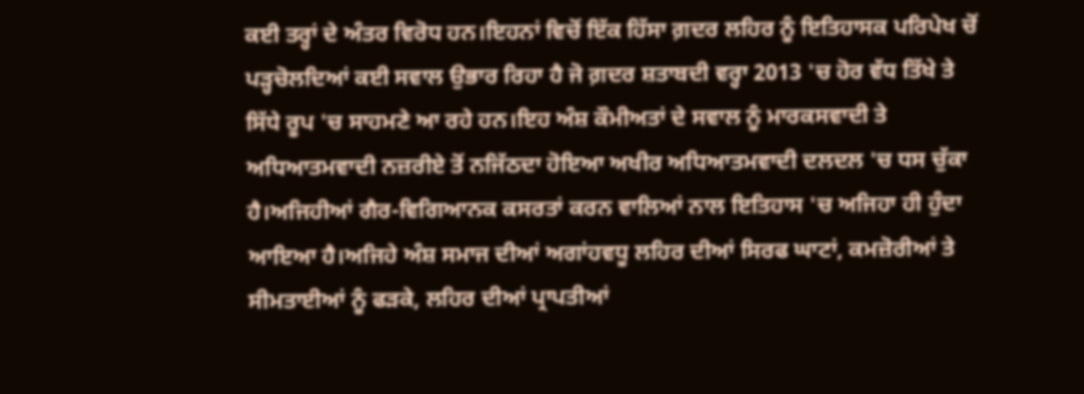ਕਈ ਤਰ੍ਹਾਂ ਦੇ ਅੰਤਰ ਵਿਰੋਧ ਹਨ।ਇਹਨਾਂ ਵਿਚੋਂ ਇੱਕ ਹਿੱਸਾ ਗ਼ਦਰ ਲਹਿਰ ਨੂੰ ਇਤਿਹਾਸਕ ਪਰਿਪੇਖ ਚੋਂ ਪੜ੍ਹਚੋਲਦਿਆਂ ਕਈ ਸਵਾਲ ਉਭਾਰ ਰਿਹਾ ਹੈ ਜੋ ਗ਼ਦਰ ਸ਼ਤਾਬਦੀ ਵਰ੍ਹਾ 2013 'ਚ ਹੋਰ ਵੱਧ ਤਿੱਖੇ ਤੇ ਸਿੱਧੇ ਰੂਪ 'ਚ ਸਾਹਮਣੇ ਆ ਰਹੇ ਹਨ।ਇਹ ਅੰਸ਼ ਕੌਮੀਅਤਾਂ ਦੇ ਸਵਾਲ ਨੂੰ ਮਾਰਕਸਵਾਦੀ ਤੇ ਅਧਿਆਤਮਵਾਦੀ ਨਜ਼ਰੀਏ ਤੋਂ ਨਜਿੱਠਦਾ ਹੋਇਆ ਅਖੀਰ ਅਧਿਆਤਮਵਾਦੀ ਦਲਦਲ 'ਚ ਧਸ ਚੁੱਕਾ ਹੈ।ਅਜਿਹੀਆਂ ਗੈਰ-ਵਿਗਿਆਨਕ ਕਸਰਤਾਂ ਕਰਨ ਵਾਲਿਆਂ ਨਾਲ ਇਤਿਹਾਸ 'ਚ ਅਜਿਹਾ ਹੀ ਹੁੰਦਾ ਆਇਆ ਹੈ।ਅਜਿਹੇ ਅੰਸ਼ ਸਮਾਜ ਦੀਆਂ ਅਗਾਂਹਵਧੂ ਲਹਿਰ ਦੀਆਂ ਸਿਰਫ ਘਾਟਾਂ, ਕਮਜ਼ੋਰੀਆਂ ਤੇ ਸੀਮਤਾਈਆਂ ਨੂੰ ਫੜਕੇ, ਲਹਿਰ ਦੀਆਂ ਪ੍ਰਾਪਤੀਆਂ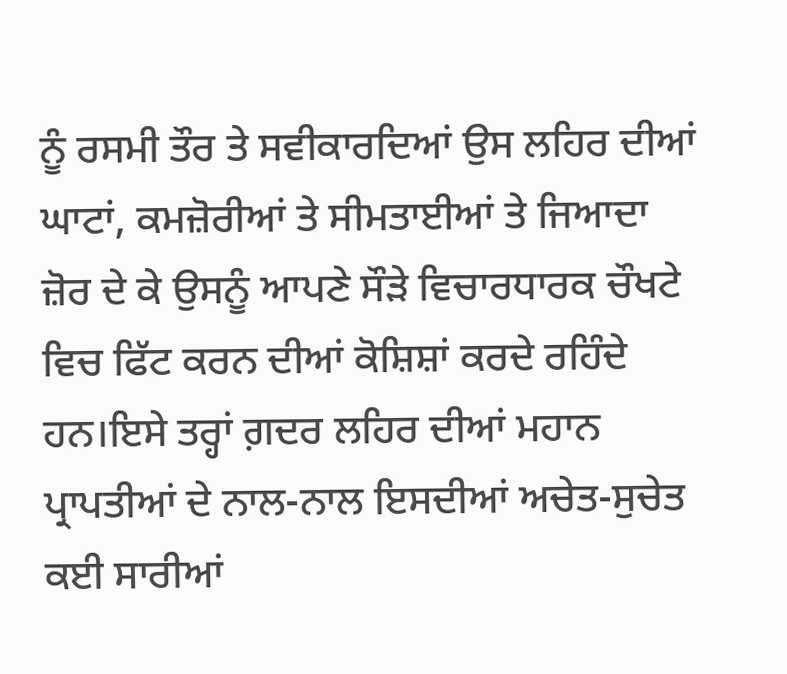ਨੂੰ ਰਸਮੀ ਤੌਰ ਤੇ ਸਵੀਕਾਰਦਿਆਂ ਉਸ ਲਹਿਰ ਦੀਆਂ ਘਾਟਾਂ, ਕਮਜ਼ੋਰੀਆਂ ਤੇ ਸੀਮਤਾਈਆਂ ਤੇ ਜਿਆਦਾ ਜ਼ੋਰ ਦੇ ਕੇ ਉਸਨੂੰ ਆਪਣੇ ਸੌੜੇ ਵਿਚਾਰਧਾਰਕ ਚੌਖਟੇ ਵਿਚ ਫਿੱਟ ਕਰਨ ਦੀਆਂ ਕੋਸ਼ਿਸ਼ਾਂ ਕਰਦੇ ਰਹਿੰਦੇ ਹਨ।ਇਸੇ ਤਰ੍ਹਾਂ ਗ਼ਦਰ ਲਹਿਰ ਦੀਆਂ ਮਹਾਨ ਪ੍ਰਾਪਤੀਆਂ ਦੇ ਨਾਲ-ਨਾਲ ਇਸਦੀਆਂ ਅਚੇਤ-ਸੁਚੇਤ ਕਈ ਸਾਰੀਆਂ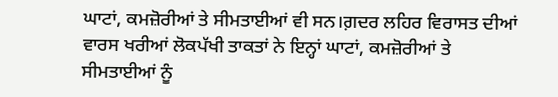ਘਾਟਾਂ, ਕਮਜ਼ੋਰੀਆਂ ਤੇ ਸੀਮਤਾਈਆਂ ਵੀ ਸਨ।ਗ਼ਦਰ ਲਹਿਰ ਵਿਰਾਸਤ ਦੀਆਂ ਵਾਰਸ ਖਰੀਆਂ ਲੋਕਪੱਖੀ ਤਾਕਤਾਂ ਨੇ ਇਨ੍ਹਾਂ ਘਾਟਾਂ, ਕਮਜ਼ੋਰੀਆਂ ਤੇ ਸੀਮਤਾਈਆਂ ਨੂੰ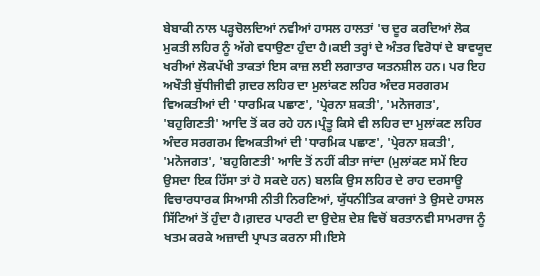ਬੇਬਾਕੀ ਨਾਲ ਪੜ੍ਹਚੋਲਦਿਆਂ ਨਵੀਆਂ ਹਾਸਲ ਹਾਲਤਾਂ 'ਚ ਦੂਰ ਕਰਦਿਆਂ ਲੋਕ ਮੁਕਤੀ ਲਹਿਰ ਨੂੰ ਅੱਗੇ ਵਧਾਉਣਾ ਹੁੰਦਾ ਹੈ।ਕਈ ਤਰ੍ਹਾਂ ਦੇ ਅੰਤਰ ਵਿਰੋਧਾਂ ਦੇ ਬਾਵਯੂਦ ਖਰੀਆਂ ਲੋਕਪੱਖੀ ਤਾਕਤਾਂ ਇਸ ਕਾਜ਼ ਲਈ ਲਗਾਤਾਰ ਯਤਨਸ਼ੀਲ ਹਨ। ਪਰ ਇਹ ਅਖੌਤੀ ਬੁੱਧੀਜੀਵੀ ਗ਼ਦਰ ਲਹਿਰ ਦਾ ਮੁਲਾਂਕਣ ਲਹਿਰ ਅੰਦਰ ਸਰਗਰਮ ਵਿਅਕਤੀਆਂ ਦੀ 'ਧਾਰਮਿਕ ਪਛਾਣ', 'ਪ੍ਰੇਰਨਾ ਸ਼ਕਤੀ', 'ਮਨੋਜਗਤ', 'ਬਹੁਗਿਣਤੀ' ਆਦਿ ਤੋਂ ਕਰ ਰਹੇ ਹਨ।ਪ੍ਰੰਤੂ ਕਿਸੇ ਵੀ ਲਹਿਰ ਦਾ ਮੁਲਾਂਕਣ ਲਹਿਰ ਅੰਦਰ ਸਰਗਰਮ ਵਿਅਕਤੀਆਂ ਦੀ 'ਧਾਰਮਿਕ ਪਛਾਣ', 'ਪ੍ਰੇਰਨਾ ਸ਼ਕਤੀ', 'ਮਨੋਜਗਤ', 'ਬਹੁਗਿਣਤੀ' ਆਦਿ ਤੋਂ ਨਹੀਂ ਕੀਤਾ ਜਾਂਦਾ (ਮੁਲਾਂਕਣ ਸਮੇਂ ਇਹ ਉਸਦਾ ਇਕ ਹਿੱਸਾ ਤਾਂ ਹੋ ਸਕਦੇ ਹਨ) ਬਲਕਿ ਉਸ ਲਹਿਰ ਦੇ ਰਾਹ ਦਰਸਾਊ ਵਿਚਾਰਧਾਰਕ ਸਿਆਸੀ ਨੀਤੀ ਨਿਰਣਿਆਂ, ਯੁੱਧਨੀਤਿਕ ਕਾਰਜਾਂ ਤੇ ਉਸਦੇ ਹਾਸਲ ਸਿੱਟਿਆਂ ਤੋਂ ਹੁੰਦਾ ਹੈ।ਗ਼ਦਰ ਪਾਰਟੀ ਦਾ ਉਦੇਸ਼ ਦੇਸ਼ ਵਿਚੋਂ ਬਰਤਾਨਵੀ ਸਾਮਰਾਜ ਨੂੰ ਖਤਮ ਕਰਕੇ ਅਜ਼ਾਦੀ ਪ੍ਰਾਪਤ ਕਰਨਾ ਸੀ।ਇਸੇ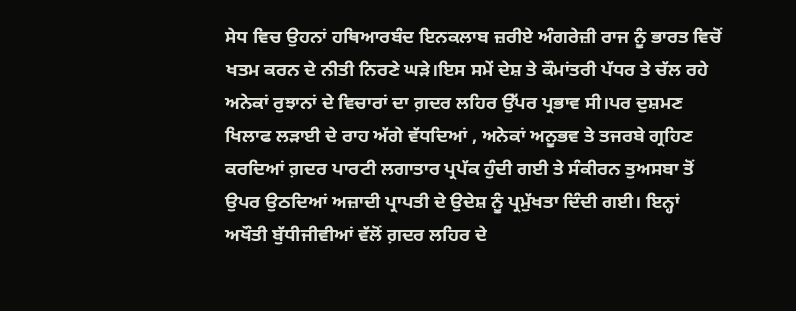ਸੇਧ ਵਿਚ ਉਹਨਾਂ ਹਥਿਆਰਬੰਦ ਇਨਕਲਾਬ ਜ਼ਰੀਏ ਅੰਗਰੇਜ਼ੀ ਰਾਜ ਨੂੰ ਭਾਰਤ ਵਿਚੋਂ ਖਤਮ ਕਰਨ ਦੇ ਨੀਤੀ ਨਿਰਣੇ ਘੜੇ।ਇਸ ਸਮੇਂ ਦੇਸ਼ ਤੇ ਕੌਮਾਂਤਰੀ ਪੱਧਰ ਤੇ ਚੱਲ ਰਹੇ ਅਨੇਕਾਂ ਰੁਝਾਨਾਂ ਦੇ ਵਿਚਾਰਾਂ ਦਾ ਗ਼ਦਰ ਲਹਿਰ ਉੱਪਰ ਪ੍ਰਭਾਵ ਸੀ।ਪਰ ਦੁਸ਼ਮਣ ਖਿਲਾਫ ਲੜਾਈ ਦੇ ਰਾਹ ਅੱਗੇ ਵੱਧਦਿਆਂ , ਅਨੇਕਾਂ ਅਨੂਭਵ ਤੇ ਤਜਰਬੇ ਗ੍ਰਹਿਣ ਕਰਦਿਆਂ ਗ਼ਦਰ ਪਾਰਟੀ ਲਗਾਤਾਰ ਪ੍ਰਪੱਕ ਹੁੰਦੀ ਗਈ ਤੇ ਸੰਕੀਰਨ ਤੁਅਸਬਾ ਤੋਂ ਉਪਰ ਉਠਦਿਆਂ ਅਜ਼ਾਦੀ ਪ੍ਰਾਪਤੀ ਦੇ ਉਦੇਸ਼ ਨੂੰ ਪ੍ਰਮੁੱਖਤਾ ਦਿੰਦੀ ਗਈ। ਇਨ੍ਹਾਂ ਅਖੌਤੀ ਬੁੱਧੀਜੀਵੀਆਂ ਵੱਲੋਂ ਗ਼ਦਰ ਲਹਿਰ ਦੇ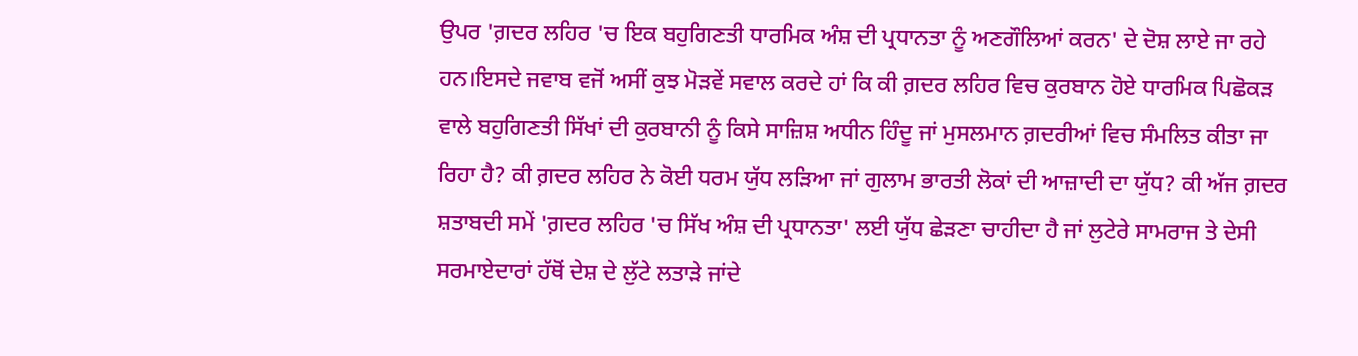ਉਪਰ 'ਗ਼ਦਰ ਲਹਿਰ 'ਚ ਇਕ ਬਹੁਗਿਣਤੀ ਧਾਰਮਿਕ ਅੰਸ਼ ਦੀ ਪ੍ਰਧਾਨਤਾ ਨੂੰ ਅਣਗੌਲਿਆਂ ਕਰਨ' ਦੇ ਦੋਸ਼ ਲਾਏ ਜਾ ਰਹੇ ਹਨ।ਇਸਦੇ ਜਵਾਬ ਵਜੋਂ ਅਸੀਂ ਕੁਝ ਮੋੜਵੇਂ ਸਵਾਲ ਕਰਦੇ ਹਾਂ ਕਿ ਕੀ ਗ਼ਦਰ ਲਹਿਰ ਵਿਚ ਕੁਰਬਾਨ ਹੋਏ ਧਾਰਮਿਕ ਪਿਛੋਕੜ ਵਾਲੇ ਬਹੁਗਿਣਤੀ ਸਿੱਖਾਂ ਦੀ ਕੁਰਬਾਨੀ ਨੂੰ ਕਿਸੇ ਸਾਜ਼ਿਸ਼ ਅਧੀਨ ਹਿੰਦੂ ਜਾਂ ਮੁਸਲਮਾਨ ਗ਼ਦਰੀਆਂ ਵਿਚ ਸੰਮਲਿਤ ਕੀਤਾ ਜਾ ਰਿਹਾ ਹੈ? ਕੀ ਗ਼ਦਰ ਲਹਿਰ ਨੇ ਕੋਈ ਧਰਮ ਯੁੱਧ ਲੜਿਆ ਜਾਂ ਗੁਲਾਮ ਭਾਰਤੀ ਲੋਕਾਂ ਦੀ ਆਜ਼ਾਦੀ ਦਾ ਯੁੱਧ? ਕੀ ਅੱਜ ਗ਼ਦਰ ਸ਼ਤਾਬਦੀ ਸਮੇਂ 'ਗ਼ਦਰ ਲਹਿਰ 'ਚ ਸਿੱਖ ਅੰਸ਼ ਦੀ ਪ੍ਰਧਾਨਤਾ' ਲਈ ਯੁੱਧ ਛੇੜਣਾ ਚਾਹੀਦਾ ਹੈ ਜਾਂ ਲੁਟੇਰੇ ਸਾਮਰਾਜ ਤੇ ਦੇਸੀ ਸਰਮਾਏਦਾਰਾਂ ਹੱਥੋਂ ਦੇਸ਼ ਦੇ ਲੁੱਟੇ ਲਤਾੜੇ ਜਾਂਦੇ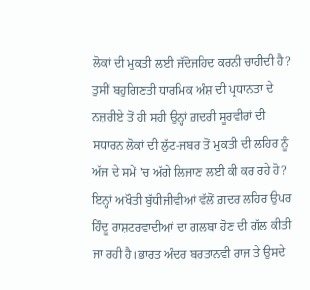ਲੋਕਾਂ ਦੀ ਮੁਕਤੀ ਲਈ ਜੱਦੋਜਹਿਦ ਕਰਨੀ ਚਾਹੀਦੀ ਹੈ? ਤੁਸੀਂ ਬਹੁਗਿਣਤੀ ਧਾਰਮਿਕ ਅੰਸ਼ ਦੀ ਪ੍ਰਧਾਨਤਾ ਦੇ ਨਜ਼ਰੀਏ ਤੋਂ ਹੀ ਸਹੀ ਉਨ੍ਹਾਂ ਗ਼ਦਰੀ ਸੂਰਵੀਰਾਂ ਦੀ ਸਧਾਰਨ ਲੋਕਾਂ ਦੀ ਲੁੱਟ-ਜਬਰ ਤੋਂ ਮੁਕਤੀ ਦੀ ਲਹਿਰ ਨੂੰ ਅੱਜ ਦੇ ਸਮੇਂ 'ਚ ਅੱਗੇ ਲਿਜਾਣ ਲਈ ਕੀ ਕਰ ਰਹੇ ਹੋ? ਇਨ੍ਹਾਂ ਅਖੌਤੀ ਬੁੱਧੀਜੀਵੀਆਂ ਵੱਲੋਂ ਗ਼ਦਰ ਲਹਿਰ ਉਪਰ ਹਿੰਦੂ ਰਾਸ਼ਟਰਵਾਦੀਆਂ ਦਾ ਗਲਬਾ ਹੋਣ ਦੀ ਗੱਲ ਕੀਤੀ ਜਾ ਰਹੀ ਹੈ।ਭਾਰਤ ਅੰਦਰ ਬਰਤਾਨਵੀ ਰਾਜ ਤੇ ਉਸਦੇ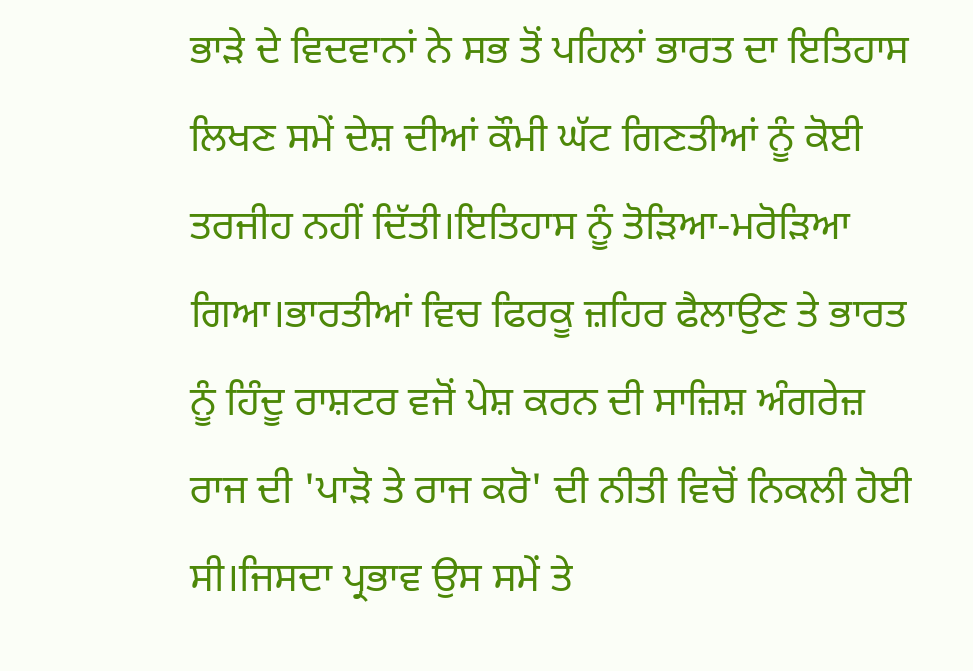ਭਾੜੇ ਦੇ ਵਿਦਵਾਨਾਂ ਨੇ ਸਭ ਤੋਂ ਪਹਿਲਾਂ ਭਾਰਤ ਦਾ ਇਤਿਹਾਸ ਲਿਖਣ ਸਮੇਂ ਦੇਸ਼ ਦੀਆਂ ਕੌਮੀ ਘੱਟ ਗਿਣਤੀਆਂ ਨੂੰ ਕੋਈ ਤਰਜੀਹ ਨਹੀਂ ਦਿੱਤੀ।ਇਤਿਹਾਸ ਨੂੰ ਤੋੜਿਆ-ਮਰੋੜਿਆ ਗਿਆ।ਭਾਰਤੀਆਂ ਵਿਚ ਫਿਰਕੂ ਜ਼ਹਿਰ ਫੈਲਾਉਣ ਤੇ ਭਾਰਤ ਨੂੰ ਹਿੰਦੂ ਰਾਸ਼ਟਰ ਵਜੋਂ ਪੇਸ਼ ਕਰਨ ਦੀ ਸਾਜ਼ਿਸ਼ ਅੰਗਰੇਜ਼ ਰਾਜ ਦੀ 'ਪਾੜੋ ਤੇ ਰਾਜ ਕਰੋ' ਦੀ ਨੀਤੀ ਵਿਚੋਂ ਨਿਕਲੀ ਹੋਈ ਸੀ।ਜਿਸਦਾ ਪ੍ਰਭਾਵ ਉਸ ਸਮੇਂ ਤੇ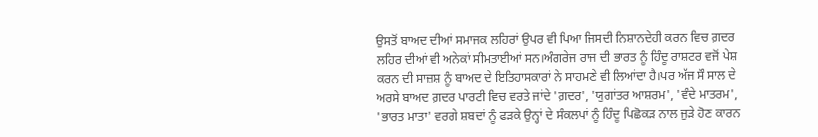ਉਸਤੋਂ ਬਾਅਦ ਦੀਆਂ ਸਮਾਜਕ ਲਹਿਰਾਂ ਉਪਰ ਵੀ ਪਿਆ ਜਿਸਦੀ ਨਿਸ਼ਾਨਦੇਹੀ ਕਰਨ ਵਿਚ ਗ਼ਦਰ ਲਹਿਰ ਦੀਆਂ ਵੀ ਅਨੇਕਾਂ ਸੀਮਤਾਈਆਂ ਸਨ।ਅੰਗਰੇਜ ਰਾਜ ਦੀ ਭਾਰਤ ਨੂੰ ਹਿੰਦੂ ਰਾਸ਼ਟਰ ਵਜੋਂ ਪੇਸ਼ ਕਰਨ ਦੀ ਸਾਜ਼ਸ਼ ਨੂੰ ਬਾਅਦ ਦੇ ਇਤਿਹਾਸਕਾਰਾਂ ਨੇ ਸਾਹਮਣੇ ਵੀ ਲਿਆਂਦਾ ਹੈ।ਪਰ ਅੱਜ ਸੌ ਸਾਲ ਦੇ ਅਰਸੇ ਬਾਅਦ ਗ਼ਦਰ ਪਾਰਟੀ ਵਿਚ ਵਰਤੇ ਜਾਂਦੇ 'ਗ਼ਦਰ', 'ਯੁਗਾਂਤਰ ਆਸ਼ਰਮ', 'ਵੰਦੇ ਮਾਤਰਮ', 'ਭਾਰਤ ਮਾਤਾ' ਵਰਗੇ ਸ਼ਬਦਾਂ ਨੂੰ ਫੜਕੇ ਉਨ੍ਹਾਂ ਦੇ ਸੰਕਲਪਾਂ ਨੂੰ ਹਿੰਦੂ ਪਿਛੋਕੜ ਨਾਲ ਜੁੜੇ ਹੋਣ ਕਾਰਨ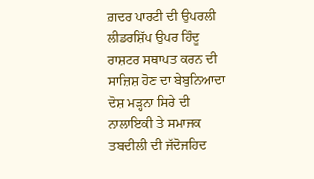ਗ਼ਦਰ ਪਾਰਟੀ ਦੀ ਉਪਰਲੀ ਲੀਡਰਸ਼ਿੱਪ ਉਪਰ ਹਿੰਦੂ ਰਾਸ਼ਟਰ ਸਥਾਪਤ ਕਰਨ ਦੀ ਸਾਜ਼ਿਸ਼ ਹੋਣ ਦਾ ਬੇਬੁਨਿਆਦਾ ਦੋਸ਼ ਮੜ੍ਹਨਾ ਸਿਰੇ ਦੀ ਨਾਲਾਇਕੀ ਤੇ ਸਮਾਜਕ ਤਬਦੀਲੀ ਦੀ ਜੱਦੋਜਹਿਦ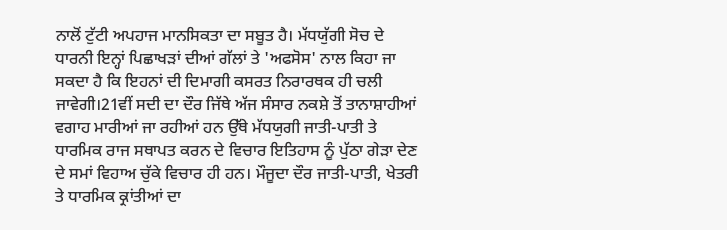ਨਾਲੋਂ ਟੁੱਟੀ ਅਪਹਾਜ ਮਾਨਸਿਕਤਾ ਦਾ ਸਬੂਤ ਹੈ। ਮੱਧਯੁੱਗੀ ਸੋਚ ਦੇ ਧਾਰਨੀ ਇਨ੍ਹਾਂ ਪਿਛਾਖੜਾਂ ਦੀਆਂ ਗੱਲਾਂ ਤੇ 'ਅਫਸੋਸ' ਨਾਲ ਕਿਹਾ ਜਾ ਸਕਦਾ ਹੈ ਕਿ ਇਹਨਾਂ ਦੀ ਦਿਮਾਗੀ ਕਸਰਤ ਨਿਰਾਰਥਕ ਹੀ ਚਲੀ ਜਾਵੇਗੀ।21ਵੀਂ ਸਦੀ ਦਾ ਦੌਰ ਜਿੱਥੇ ਅੱਜ ਸੰਸਾਰ ਨਕਸ਼ੇ ਤੋਂ ਤਾਨਾਸ਼ਾਹੀਆਂ ਵਗਾਹ ਮਾਰੀਆਂ ਜਾ ਰਹੀਆਂ ਹਨ ਉੱਥੇ ਮੱਧਯੁਗੀ ਜਾਤੀ-ਪਾਤੀ ਤੇ ਧਾਰਮਿਕ ਰਾਜ ਸਥਾਪਤ ਕਰਨ ਦੇ ਵਿਚਾਰ ਇਤਿਹਾਸ ਨੂੰ ਪੁੱਠਾ ਗੇੜਾ ਦੇਣ ਦੇ ਸਮਾਂ ਵਿਹਾਅ ਚੁੱਕੇ ਵਿਚਾਰ ਹੀ ਹਨ। ਮੌਜੂਦਾ ਦੌਰ ਜਾਤੀ-ਪਾਤੀ, ਖੇਤਰੀ ਤੇ ਧਾਰਮਿਕ ਕ੍ਰਾਂਤੀਆਂ ਦਾ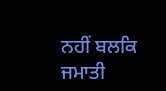ਨਹੀਂ ਬਲਕਿ ਜਮਾਤੀ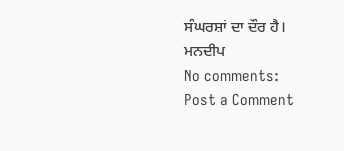ਸੰਘਰਸ਼ਾਂ ਦਾ ਦੌਰ ਹੈ।
ਮਨਦੀਪ
No comments:
Post a Comment